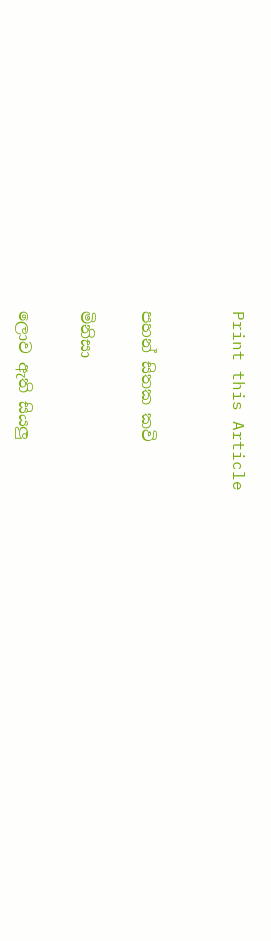Print this Article


පහන් සිතක කවි

මිනිසා

ලොව ඇති සියලු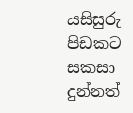යසිසුරු පිඩකට සකසා
දුන්නත්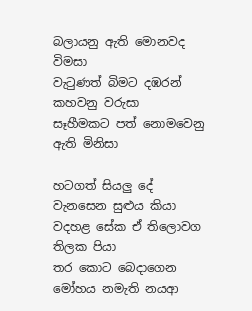බලායනු ඇති මොනවද විමසා
වැටුණත් බිමට දඹරන් කහවනු වරුසා
සෑහීමකට පත් නොමවෙනු ඇති මිනිසා

හටගත් සියලු දේ වැනසෙන සුළුය කියා
වදහළ සේක ඒ තිලොවග තිලක පියා
තර කොට බෙදාගෙන මෝහය නමැති නයආ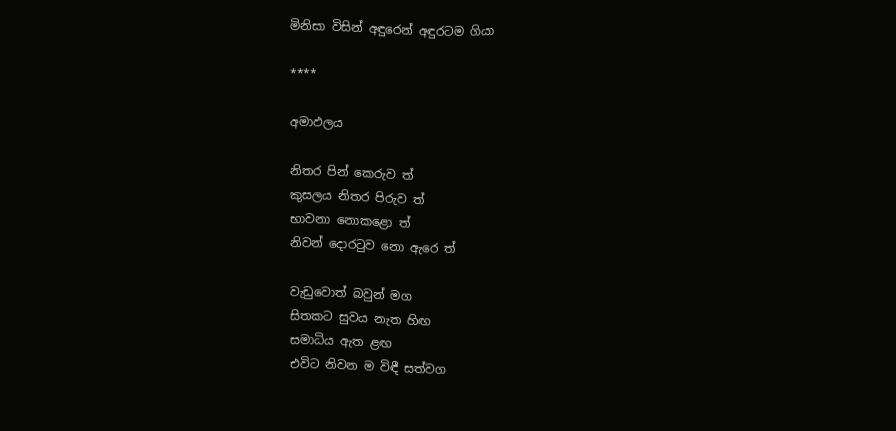මිනිසා විසින් අඳුරෙන් අඳුරටම ගියා

****

අමාඵලය

නිතර පින් කෙරුව ත්
කුසලය නිතර පිරුව ත්
භාවනා නොකළො ත්
නිවන් දොරටුව නො ඇරෙ ත්

වැඩුවොත් බවුන් මග
සිතකට සුවය නැත හිඟ
සමාධිය ඇත ළඟ
එවිට නිවන ම විඳී සත්වග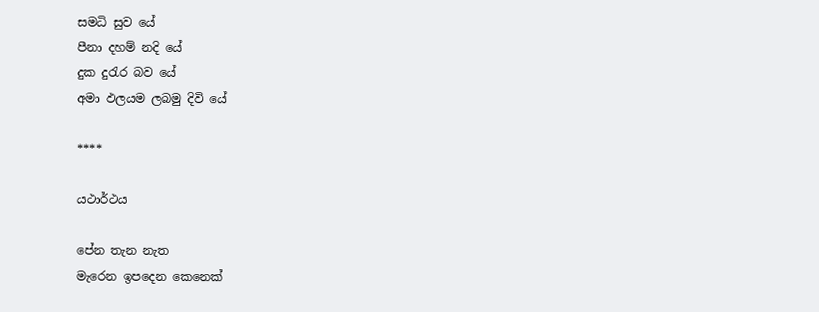සමධි සුව යේ
පීනා දහම් නදි යේ
දුක දුරැර බව යේ
අමා ඵලයම ලබමු දිවි යේ

****

යථාර්ථය

පේන තැන නැත
මැරෙන ඉපදෙන කෙනෙක්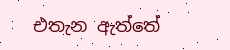එතැන ඇත්තේ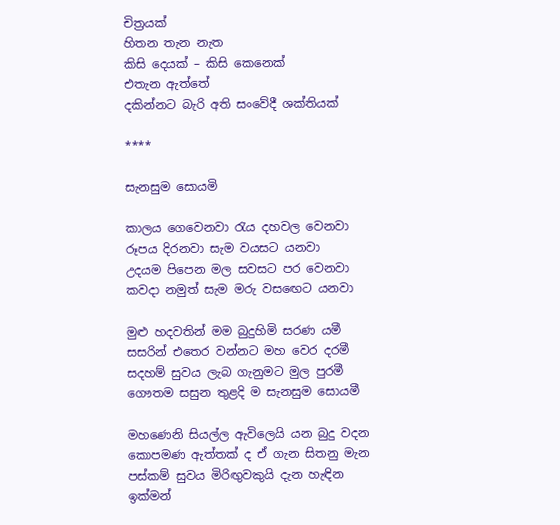චිත්‍රයක්
හිතන තැන නැත
කිසි දෙයක් – කිසි කෙනෙක්
එතැන ඇත්තේ
දකින්නට බැරි අති සංවේදී ශක්තියක්

****

සැනසුම සොයමි

කාලය ගෙවෙනවා රැය දහවල වෙනවා
රූපය දිරනවා සැම වයසට යනවා
උදයම පිපෙන මල සවසට පර වෙනවා
කවදා නමුත් සැම මරු වසඟෙට යනවා

මුළු හදවතින් මම බුදුහිමි සරණ යමී
සසරින් එතෙර වන්නට මහ වෙර දරමී
සදහම් සුවය ලැබ ගැනුමට මුල පුරමී
ගෞතම සසුන තුළදි ම සැනසුම සොයමී

මහණෙනි සියල්ල ඇවිලෙයි යන බුදු වදන
කොපමණ ඇත්තක් ද ඒ ගැන සිතනු මැන
පස්කම් සුවය මිරිඟුවකුයි දැන හැඳින
ඉක්මන්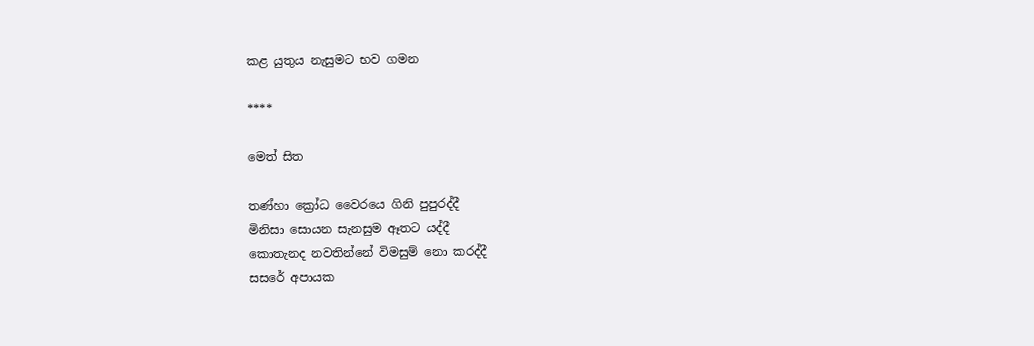කළ යුතුය නැසුමට භව ගමන

****

මෙත් සිත

තණ්හා ක්‍රෝධ වෛරයෙ ගිනි පුපුරද්දී
මිනිසා සොයන සැනසුම ඈතට යද්දී
කොතැනද නවතින්නේ විමසුම් නො කරද්දී
සසරේ අපායක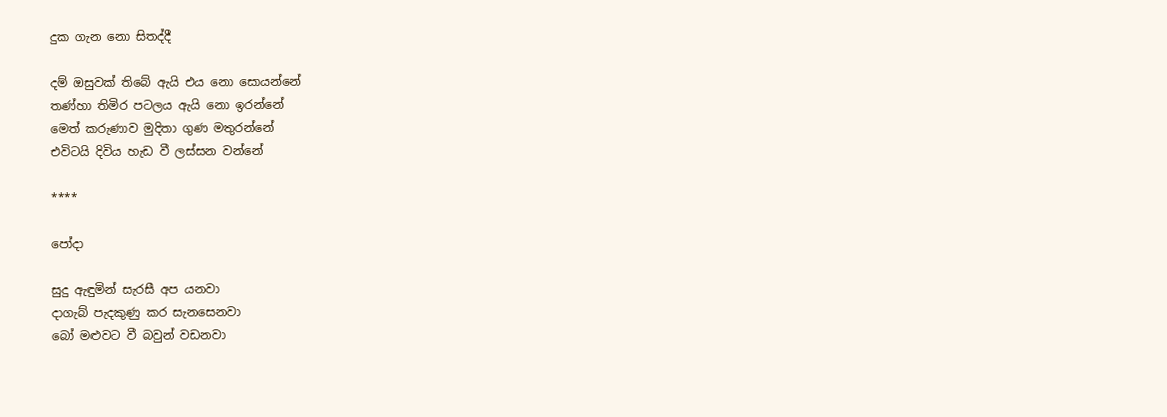දුක ගැන නො සිතද්දී

දම් ඔසුවක් තිබේ ඇයි එය නො සොයන්නේ
තණ්හා තිමිර පටලය ඇයි නො ඉරන්නේ
මෙත් කරුණාව මුදිතා ගුණ මතුරන්නේ
එවිටයි දිවිය හැඩ වී ලස්සන වන්නේ

****

පෝදා

සුදු ඇඳුමින් සැරසී අප යනවා
දාගැබ් පැදකුණු කර සැනසෙනවා
බෝ මළුවට වී බවුන් වඩනවා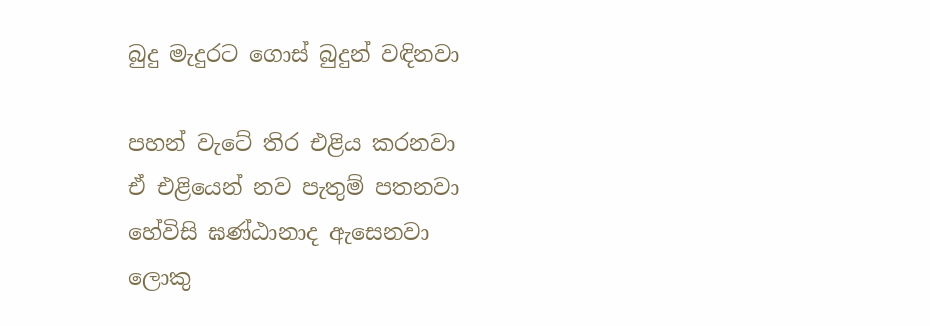බුදු මැදුරට ගොස් බුදුන් වඳිනවා

පහන් වැටේ තිර එළිය කරනවා
ඒ එළියෙන් නව පැතුම් පතනවා
හේවිසි ඝණ්ඨානාද ඇසෙනවා
ලොකු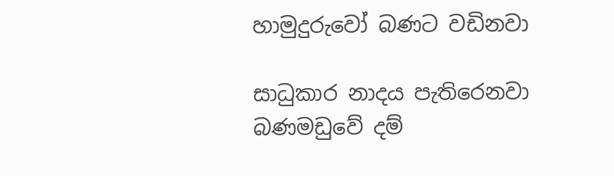හාමුදුරුවෝ බණට වඩිනවා

සාධුකාර නාදය පැතිරෙනවා
බණමඩුවේ දම්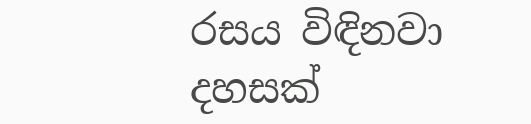රසය විඳිනවා
දහසක්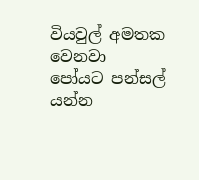වියවුල් අමතක වෙනවා
පෝයට පන්සල් යන්න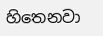හිතෙනවා